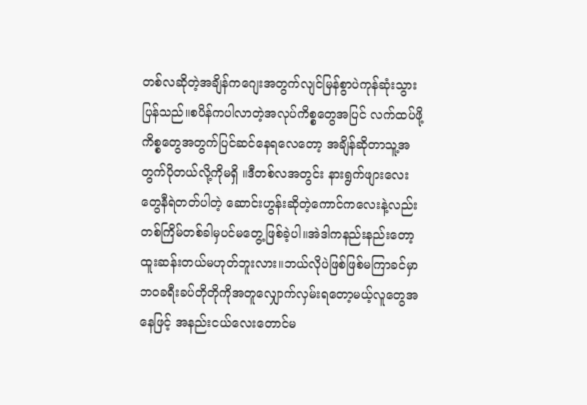တစ်လဆိုတဲ့အချိန်ကဂျေးအတွက်လျင်မြန်စွာပဲကုန်ဆုံးသွားပြန်သည်။စပိန်ကပါလာတဲ့အလုပ်ကိစ္စတွေအပြင် လက်ထပ်ဖို့ကိစ္စတွေအတွက်ပြင်ဆင်နေရလေတော့ အချိန်ဆိုတာသူ့အတွက်ပိုတယ်လို့ကိုမရှိ ။ဒီတစ်လအတွင်း နားရွက်ဖျားလေးတွေနီရဲတတ်ပါတဲ့ ဆောင်းဟွန်းဆိုတဲ့ကောင်ကလေးနဲ့လည်း တစ်ကြိမ်တစ်ခါမှပင်မတွေ့ဖြစ်ခဲ့ပါ။အဲဒါကနည်းနည်းတော့ထူးဆန်းတယ်မဟုတ်ဘူးလား။ဘယ်လိုပဲဖြစ်ဖြစ်မကြာခင်မှာဘဝခရီးခပ်တိုတိုကိုအတူလျှောက်လှမ်းရတော့မယ့်လူတွေအနေဖြင့် အနည်းငယ်လေးတောင်မ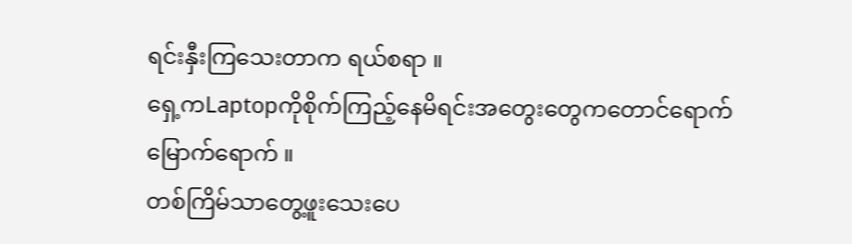ရင်းနှီးကြသေးတာက ရယ်စရာ ။
ရှေ့ကLaptopကိုစိုက်ကြည့်နေမိရင်းအတွေးတွေကတောင်ရောက်မြောက်ရောက် ။
တစ်ကြိမ်သာတွေ့ဖူးသေးပေ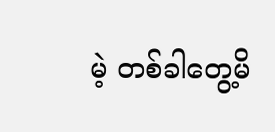မဲ့ တစ်ခါတွေ့မိ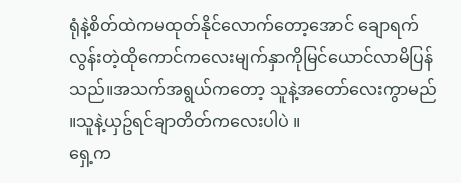ရုံနဲ့စိတ်ထဲကမထုတ်နိုင်လောက်တော့အောင် ချောရက်လွန်းတဲ့ထိုကောင်ကလေးမျက်နှာကိုမြင်ယောင်လာမိပြန်သည်။အသက်အရွယ်ကတော့ သူနဲ့အတော်လေးကွာမည် ။သူနဲ့ယှဥ်ရင်ချာတိတ်ကလေးပါပဲ ။
ရှေ့က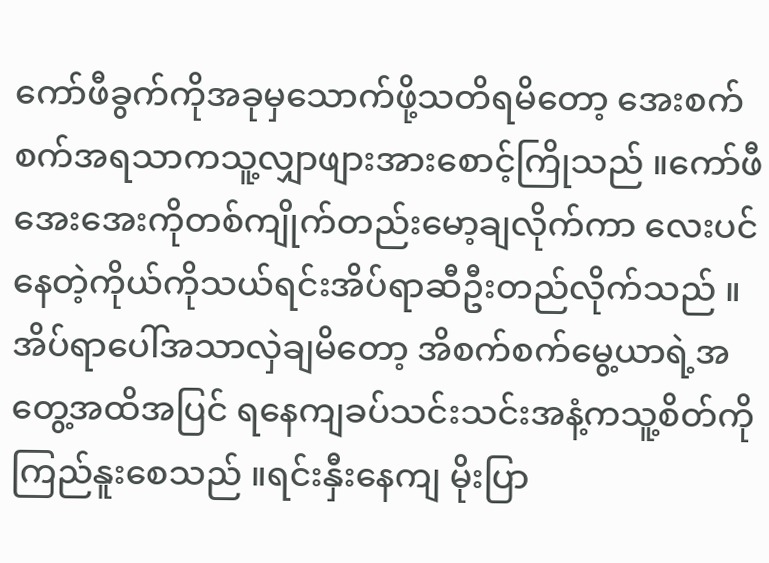ကော်ဖီခွက်ကိုအခုမှသောက်ဖို့သတိရမိတော့ အေးစက်စက်အရသာကသူ့လျှာဖျားအားစောင့်ကြိုသည် ။ကော်ဖီအေးအေးကိုတစ်ကျိုက်တည်းမော့ချလိုက်ကာ လေးပင်နေတဲ့ကိုယ်ကိုသယ်ရင်းအိပ်ရာဆီဦးတည်လိုက်သည် ။
အိပ်ရာပေါ်အသာလှဲချမိတော့ အိစက်စက်မွေ့ယာရဲ့အတွေ့အထိအပြင် ရနေကျခပ်သင်းသင်းအနံ့ကသူ့စိတ်ကိုကြည်နူးစေသည် ။ရင်းနှီးနေကျ မိုးပြာ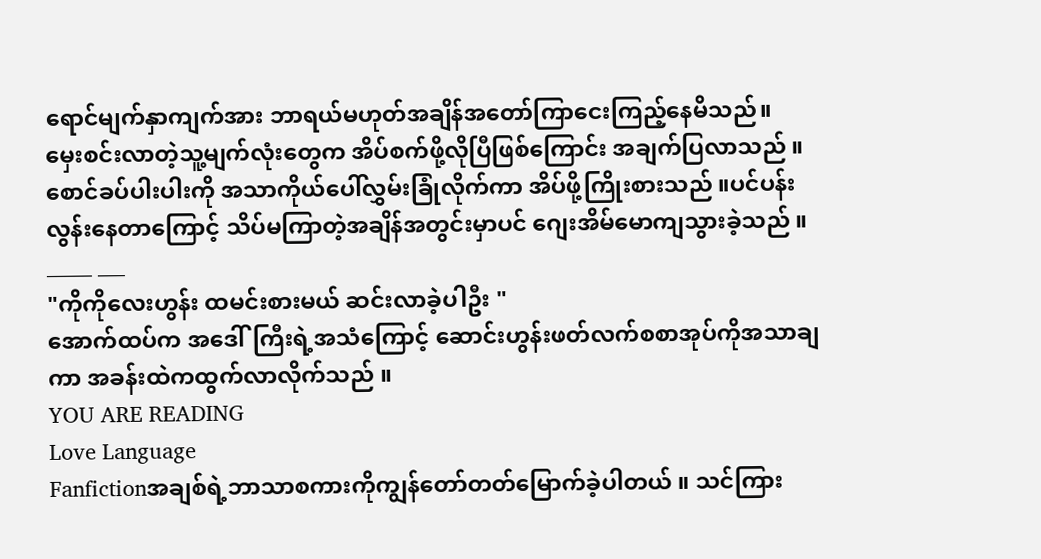ရောင်မျက်နှာကျက်အား ဘာရယ်မဟုတ်အချိန်အတော်ကြာငေးကြည့်နေမိသည်။
မှေးစင်းလာတဲ့သူ့မျက်လုံးတွေက အိပ်စက်ဖို့လိုပြီဖြစ်ကြောင်း အချက်ပြလာသည် ။စောင်ခပ်ပါးပါးကို အသာကိုယ်ပေါ်လွှမ်းခြုံလိုက်ကာ အိပ်ဖို့ကြိုးစားသည် ။ပင်ပန်းလွန်းနေတာကြောင့် သိပ်မကြာတဲ့အချိန်အတွင်းမှာပင် ဂျေးအိမ်မောကျသွားခဲ့သည် ။
_____ ___
"ကိုကိုလေးဟွန်း ထမင်းစားမယ် ဆင်းလာခဲ့ပါဦး "
အောက်ထပ်က အဒေါ်ကြီးရဲ့အသံကြောင့် ဆောင်းဟွန်းဖတ်လက်စစာအုပ်ကိုအသာချကာ အခန်းထဲကထွက်လာလိုက်သည် ။
YOU ARE READING
Love Language
Fanfictionအချစ်ရဲ့ဘာသာစကားကိုကျွန်တော်တတ်မြောက်ခဲ့ပါတယ် ။ သင်ကြား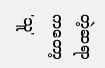တဲ့ဆရာကတော့ 'သူ'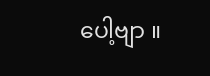ပေါ့ဗျာ ။